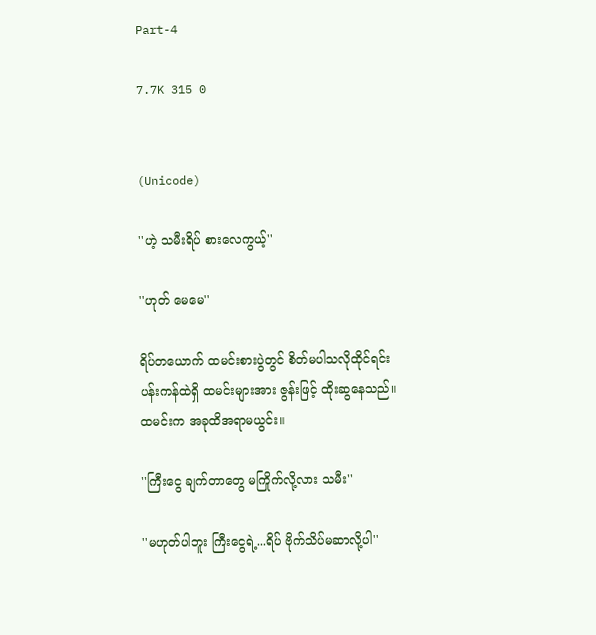Part-4

7.7K 315 0


(Unicode)

''ဟဲ့ သမီးရိပ် စားလေကွယ့်''

''ဟုတ် မေမေ''

ရိပ်တယောက် ထမင်းစားပွဲတွင် စိတ်မပါသလိုထိုင်ရင်း
ပန်းကန်ထဲရှိ ထမင်းများအား ဇွန်းဖြင့် ထိုးဆွနေသည်။
ထမင်းက အခုထိအရာမယွင်း။

''ကြီးငွေ ချက်တာတွေ မကြိုက်လို့လား သမီး''

''မဟုတ်ပါဘူး ကြီးငွေရဲ့...ရိပ် ဗိုက်သိပ်မဆာလို့ပါ''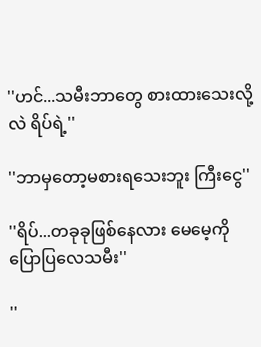''ဟင်...သမီးဘာတွေ စားထားသေးလို့လဲ ရိပ်ရဲ့''

''ဘာမှတော့မစားရသေးဘူး ကြီးငွေ''

''ရိပ်...တခုခုဖြစ်နေလား မေမေ့ကို ပြောပြလေသမီး''

''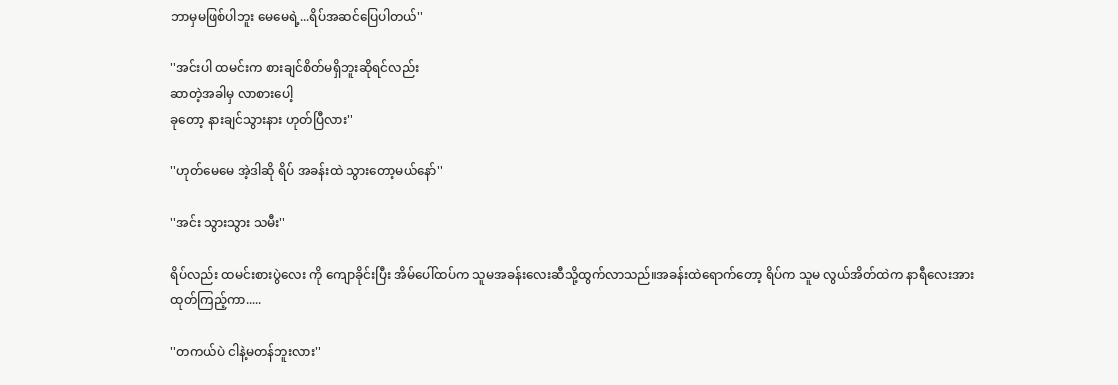ဘာမှမဖြစ်ပါဘူး မေမေရဲ့...ရိပ်အဆင်ပြေပါတယ်''

''အင်းပါ ထမင်းက စားချင်စိတ်မရှိဘူးဆိုရင်လည်း
ဆာတဲ့အခါမှ လာစားပေါ့
ခုတော့ နားချင်သွားနား ဟုတ်ပြီလား''

''ဟုတ်မေမေ အဲ့ဒါဆို ရိပ် အခန်းထဲ သွားတော့မယ်နော်''

''အင်း သွားသွား သမီး''

ရိပ်လည်း ထမင်းစားပွဲလေး ကို ကျောခိုင်းပြီး အိမ်ပေါ်ထပ်က သူမအခန်းလေးဆီသို့ထွက်လာသည်။အခန်းထဲရောက်တော့ ရိပ်က သူမ လွယ်အိတ်ထဲက နာရီလေးအား
ထုတ်ကြည့်ကာ.....

''တကယ်ပဲ ငါနဲ့မတန်ဘူးလား''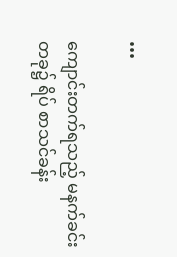•••

ကျောင်းတက်ရသည့် မနက်ခင်းတခု၌ ရိပ် စာသင်ခန်း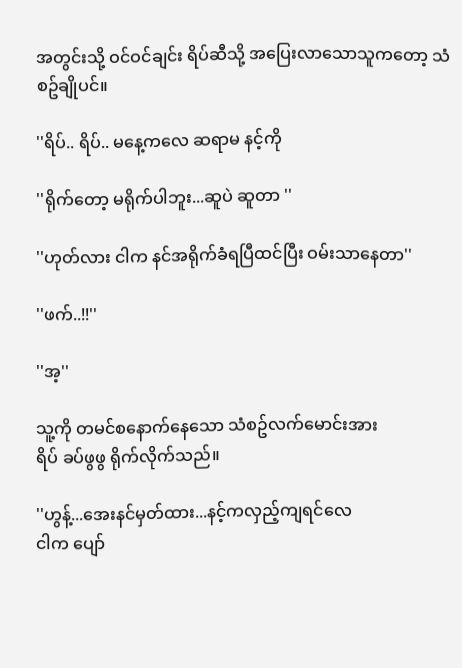အတွင်းသို့ ဝင်ဝင်ချင်း ရိပ်ဆီသို့ အပြေးလာသောသူကတော့ သံစဥ်ချိုပင်။

''ရိပ်.. ရိပ်.. မနေ့ကလေ ဆရာမ နင့်ကို

''ရိုက်တော့ မရိုက်ပါဘူး...ဆူပဲ ဆူတာ ''

''ဟုတ်လား ငါက နင်အရိုက်ခံရပြီထင်ပြီး ဝမ်းသာနေတာ''

''ဖက်..!!''

''အ့''

သူ့ကို တမင်စနောက်နေသော သံစဥ်လက်မောင်းအား
ရိပ် ခပ်ဖွဖွ ရိုက်လိုက်သည်။

''ဟွန့်...အေးနင်မှတ်ထား...နင့်ကလှည့်ကျရင်လေ
ငါက ပျော်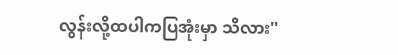လွန်းလို့ထပါကပြအုံးမှာ သိလား''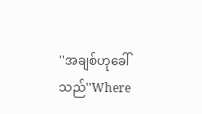''အချစ်ဟုခေါ်သည်''Where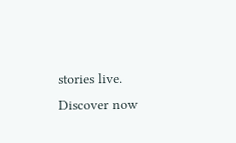stories live. Discover now